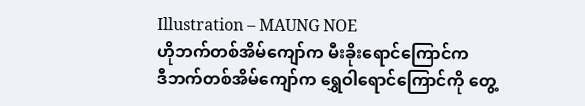Illustration – MAUNG NOE
ဟိုဘက်တစ်အိမ်ကျော်က မီးခိုးရောင်ကြောင်က
ဒီဘက်တစ်အိမ်ကျော်က ရွှေဝါရောင်ကြောင်ကို တွေ့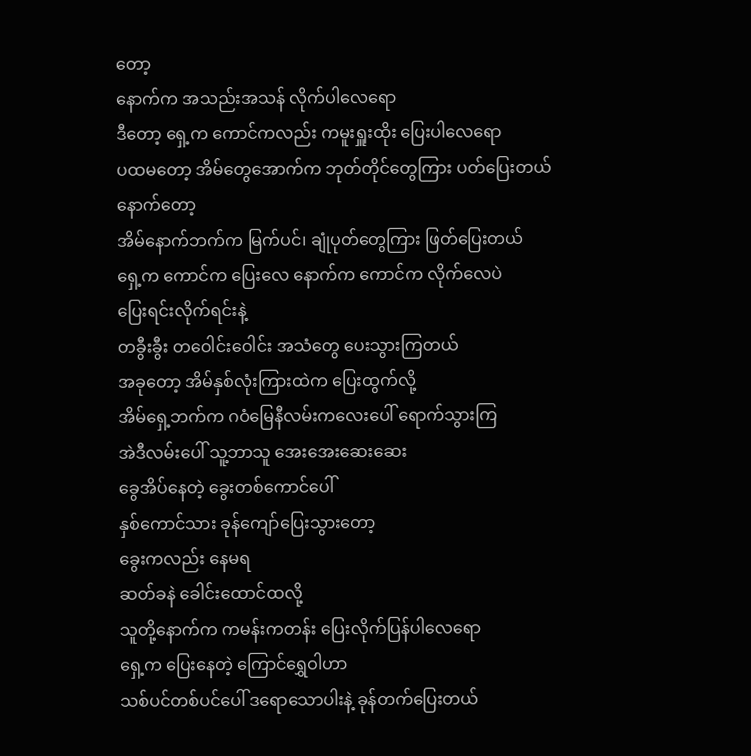တော့
နောက်က အသည်းအသန် လိုက်ပါလေရော
ဒီတော့ ရှေ့က ကောင်ကလည်း ကမူးရှူးထိုး ပြေးပါလေရော
ပထမတော့ အိမ်တွေအောက်က ဘုတ်တိုင်တွေကြား ပတ်ပြေးတယ်
နောက်တော့
အိမ်နောက်ဘက်က မြက်ပင်၊ ချုံပုတ်တွေကြား ဖြတ်ပြေးတယ်
ရှေ့က ကောင်က ပြေးလေ နောက်က ကောင်က လိုက်လေပဲ
ပြေးရင်းလိုက်ရင်းနဲ့
တခွီးခွီး တဝေါင်းဝေါင်း အသံတွေ ပေးသွားကြတယ်
အခုတော့ အိမ်နှစ်လုံးကြားထဲက ပြေးထွက်လို့
အိမ်ရှေ့ဘက်က ဂဝံမြေနီလမ်းကလေးပေါ် ရောက်သွားကြ
အဲဒီလမ်းပေါ် သူ့ဘာသူ အေးအေးဆေးဆေး
ခွေအိပ်နေတဲ့ ခွေးတစ်ကောင်ပေါ်
နှစ်ကောင်သား ခုန်ကျော်ပြေးသွားတော့
ခွေးကလည်း နေမရ
ဆတ်ခနဲ ခေါင်းထောင်ထလို့
သူတို့နောက်က ကမန်းကတန်း ပြေးလိုက်ပြန်ပါလေရော
ရှေ့က ပြေးနေတဲ့ ကြောင်ရွှေဝါဟာ
သစ်ပင်တစ်ပင်ပေါ် ဒရောသောပါးနဲ့ ခုန်တက်ပြေးတယ်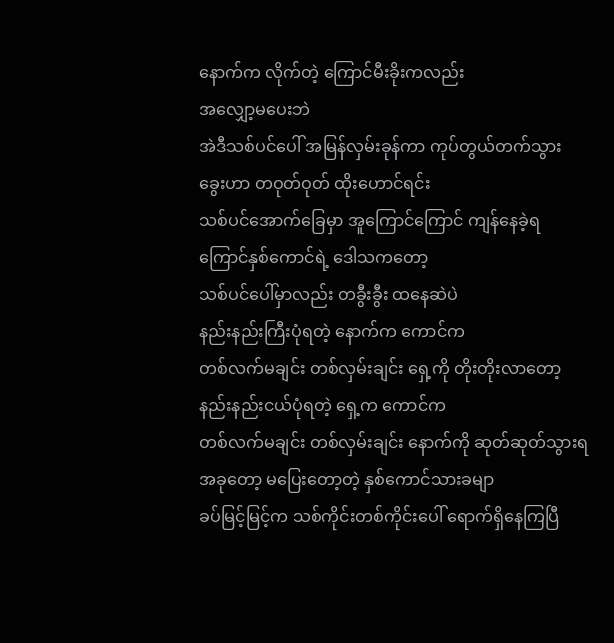နောက်က လိုက်တဲ့ ကြောင်မီးခိုးကလည်း
အလျှော့မပေးဘဲ
အဲဒီသစ်ပင်ပေါ် အမြန်လှမ်းခုန်ကာ ကုပ်တွယ်တက်သွား
ခွေးဟာ တဝုတ်ဝုတ် ထိုးဟောင်ရင်း
သစ်ပင်အောက်ခြေမှာ အူကြောင်ကြောင် ကျန်နေခဲ့ရ
ကြောင်နှစ်ကောင်ရဲ့ ဒေါသကတော့
သစ်ပင်ပေါ်မှာလည်း တခွီးခွီး ထနေဆဲပဲ
နည်းနည်းကြီးပုံရတဲ့ နောက်က ကောင်က
တစ်လက်မချင်း တစ်လှမ်းချင်း ရှေ့ကို တိုးတိုးလာတော့
နည်းနည်းငယ်ပုံရတဲ့ ရှေ့က ကောင်က
တစ်လက်မချင်း တစ်လှမ်းချင်း နောက်ကို ဆုတ်ဆုတ်သွားရ
အခုတော့ မပြေးတော့တဲ့ နှစ်ကောင်သားခမျာ
ခပ်မြင့်မြင့်က သစ်ကိုင်းတစ်ကိုင်းပေါ် ရောက်ရှိနေကြပြီ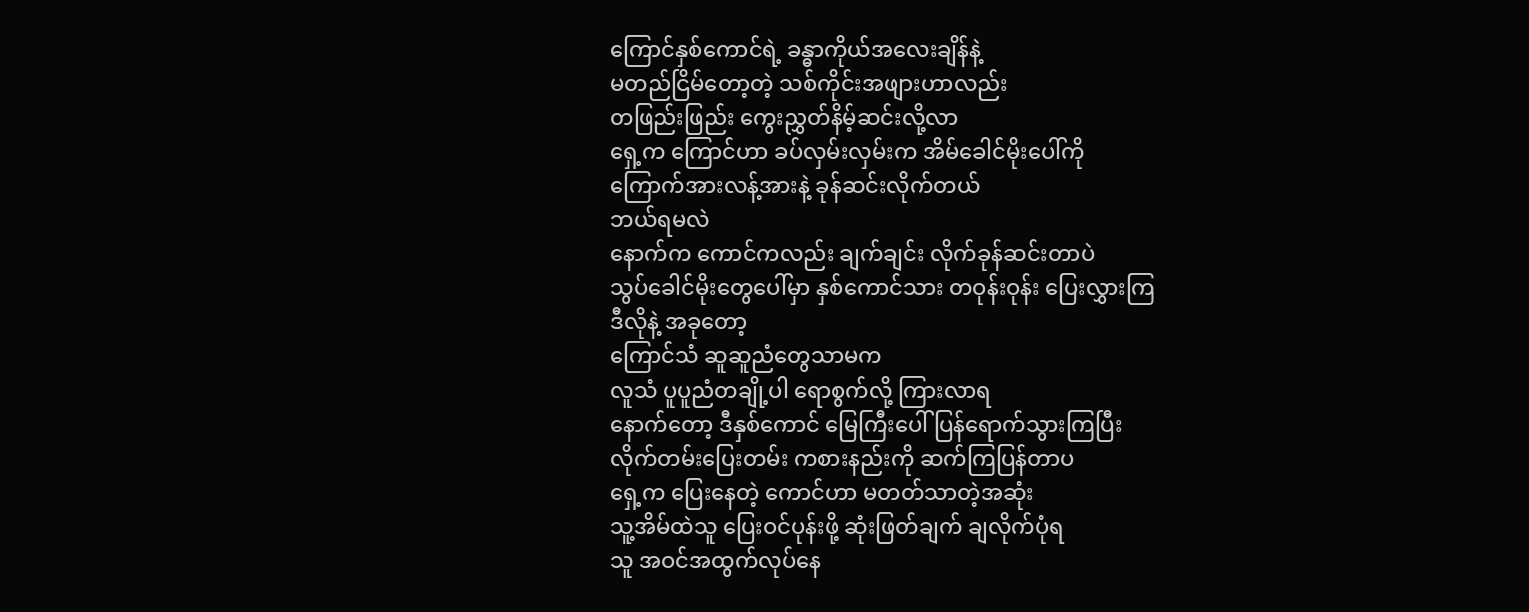ကြောင်နှစ်ကောင်ရဲ့ ခန္ဓာကိုယ်အလေးချိန်နဲ့
မတည်ငြိမ်တော့တဲ့ သစ်ကိုင်းအဖျားဟာလည်း
တဖြည်းဖြည်း ကွေးညွှတ်နိမ့်ဆင်းလို့လာ
ရှေ့က ကြောင်ဟာ ခပ်လှမ်းလှမ်းက အိမ်ခေါင်မိုးပေါ်ကို
ကြောက်အားလန့်အားနဲ့ ခုန်ဆင်းလိုက်တယ်
ဘယ်ရမလဲ
နောက်က ကောင်ကလည်း ချက်ချင်း လိုက်ခုန်ဆင်းတာပဲ
သွပ်ခေါင်မိုးတွေပေါ်မှာ နှစ်ကောင်သား တဝုန်းဝုန်း ပြေးလွှားကြ
ဒီလိုနဲ့ အခုတော့
ကြောင်သံ ဆူဆူညံတွေသာမက
လူသံ ပူပူညံတချို့ပါ ရောစွက်လို့ ကြားလာရ
နောက်တော့ ဒီနှစ်ကောင် မြေကြီးပေါ် ပြန်ရောက်သွားကြပြီး
လိုက်တမ်းပြေးတမ်း ကစားနည်းကို ဆက်ကြပြန်တာပ
ရှေ့က ပြေးနေတဲ့ ကောင်ဟာ မတတ်သာတဲ့အဆုံး
သူ့အိမ်ထဲသူ ပြေးဝင်ပုန်းဖို့ ဆုံးဖြတ်ချက် ချလိုက်ပုံရ
သူ အဝင်အထွက်လုပ်နေ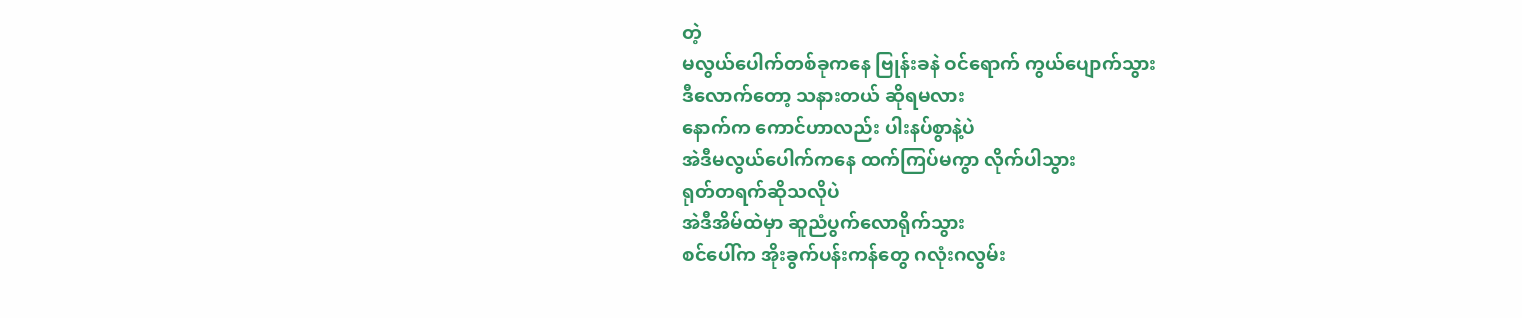တဲ့
မလွယ်ပေါက်တစ်ခုကနေ ဗြုန်းခနဲ ဝင်ရောက် ကွယ်ပျောက်သွား
ဒီလောက်တော့ သနားတယ် ဆိုရမလား
နောက်က ကောင်ဟာလည်း ပါးနပ်စွာနဲ့ပဲ
အဲဒီမလွယ်ပေါက်ကနေ ထက်ကြပ်မကွာ လိုက်ပါသွား
ရုတ်တရက်ဆိုသလိုပဲ
အဲဒီအိမ်ထဲမှာ ဆူညံပွက်လောရိုက်သွား
စင်ပေါ်က အိုးခွက်ပန်းကန်တွေ ဂလုံးဂလွမ်း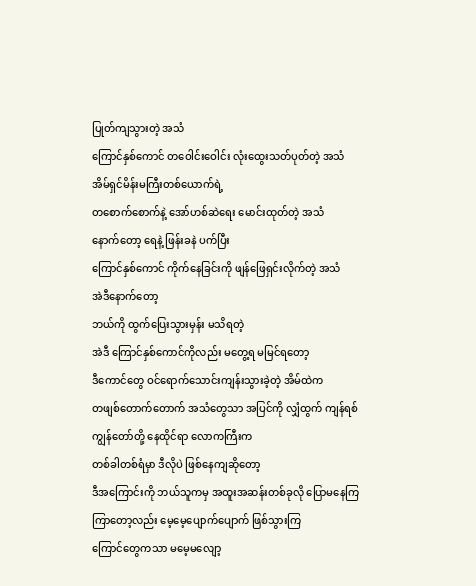ပြုတ်ကျသွားတဲ့ အသံ
ကြောင်နှစ်ကောင် တဝေါင်းဝေါင်း လုံးထွေးသတ်ပုတ်တဲ့ အသံ
အိမ်ရှင်မိန်းမကြီးတစ်ယောက်ရဲ့
တစောက်စောက်နဲ့ အော်ဟစ်ဆဲရေး မောင်းထုတ်တဲ့ အသံ
နောက်တော့ ရေနဲ့ ဖြန်းခနဲ ပက်ပြီး
ကြောင်နှစ်ကောင် ကိုက်နေခြင်းကို ဖျန်ဖြေရှင်းလိုက်တဲ့ အသံ
အဲဒီနောက်တော့
ဘယ်ကို ထွက်ပြေးသွားမှန်း မသိရတဲ့
အဲဒီ ကြောင်နှစ်ကောင်ကိုလည်း မတွေ့ရ မမြင်ရတော့
ဒီကောင်တွေ ဝင်ရောက်သောင်းကျန်းသွားခဲ့တဲ့ အိမ်ထဲက
တဖျစ်တောက်တောက် အသံတွေသာ အပြင်ကို လျှံထွက် ကျန်ရစ်
ကျွန်တော်တို့ နေထိုင်ရာ လောကကြီးက
တစ်ခါတစ်ရံမှာ ဒီလိုပဲ ဖြစ်နေကျဆိုတော့
ဒီအကြောင်းကို ဘယ်သူကမှ အထူးအဆန်းတစ်ခုလို ပြောမနေကြ
ကြာတော့လည်း မေ့မေ့ပျောက်ပျောက် ဖြစ်သွားကြ
ကြောင်တွေကသာ မမေ့မလျော့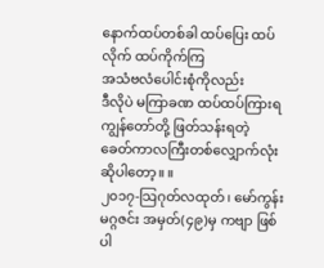နောက်ထပ်တစ်ခါ ထပ်ပြေး ထပ်လိုက် ထပ်ကိုက်ကြ
အသံဗလံပေါင်းစုံကိုလည်း
ဒီလိုပဲ မကြာခဏ ထပ်ထပ်ကြားရ
ကျွန်တော်တို့ ဖြတ်သန်းရတဲ့
ခေတ်ကာလကြီးတစ်လျှောက်လုံး ဆိုပါတော့။ ။
၂၀၁၇-သြဂုတ်လထုတ်၊ မော်ကွန်းမဂ္ဂဇင်း အမှတ်(၄၉)မှ ကဗျာ ဖြစ်ပါ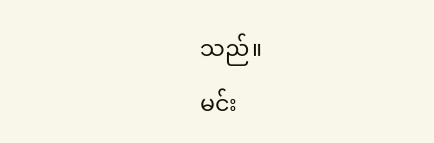သည်။
မင်း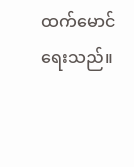ထက်မောင် ရေးသည်။